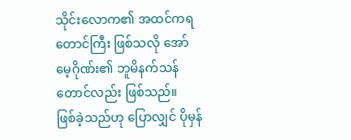သိုင်းလောက၏ အထင်ကရ တောင်ကြီး ဖြစ်သလို အော်မေ့ဂိုဏ်း၏ ဘူမိနက်သန်တောင်လည်း ဖြစ်သည်။
ဖြစ်ခဲ့သည်ဟု ပြောလျှင် ပိုမှန်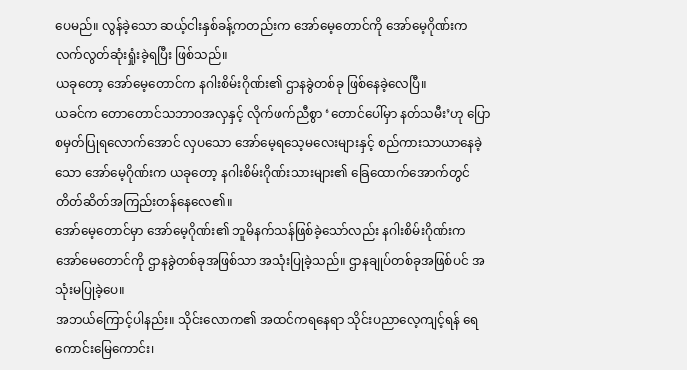ပေမည်။ လွန်ခဲ့သော ဆယ့်ငါးနှစ်ခန့်ကတည်းက အော်မေ့တောင်ကို အော်မေ့ဂိုဏ်းက လက်လွတ်ဆုံးရှုံးခဲ့ရပြီး ဖြစ်သည်။
ယခုတော့ အော်မေ့တောင်က နဂါးစိမ်းဂိုဏ်း၏ ဌာနခွဲတစ်ခု ဖြစ်နေခဲ့လေပြီ။
ယခင်က တောတောင်သဘာဝအလှနှင့် လိုက်ဖက်ညီစွာ ‘တောင်ပေါ်မှာ နတ်သမီး’ဟု ပြောစမှတ်ပြုရလောက်အောင် လှပသော အော်မေ့ရသေ့မလေးများနှင့် စည်ကားသာယာနေခဲ့သော အော်မေ့ဂိုဏ်းက ယခုတော့ နဂါးစိမ်းဂိုဏ်းသားများ၏ ခြေထောက်အောက်တွင် တိတ်ဆိတ်အကြည်းတန်နေလေ၏။
အော်မေ့တောင်မှာ အော်မေ့ဂိုဏ်း၏ ဘူမိနက်သန်ဖြစ်ခဲ့သော်လည်း နဂါးစိမ်းဂိုဏ်းက အော်မေတောင်ကို ဌာနခွဲတစ်ခုအဖြစ်သာ အသုံးပြုခဲ့သည်။ ဌာနချုပ်တစ်ခုအဖြစ်ပင် အသုံးမပြုခဲ့ပေ။
အဘယ်ကြောင့်ပါနည်း။ သိုင်းလောက၏ အထင်ကရနေရာ သိုင်းပညာလေ့ကျင့်ရန် ရေကောင်းမြေကောင်း၊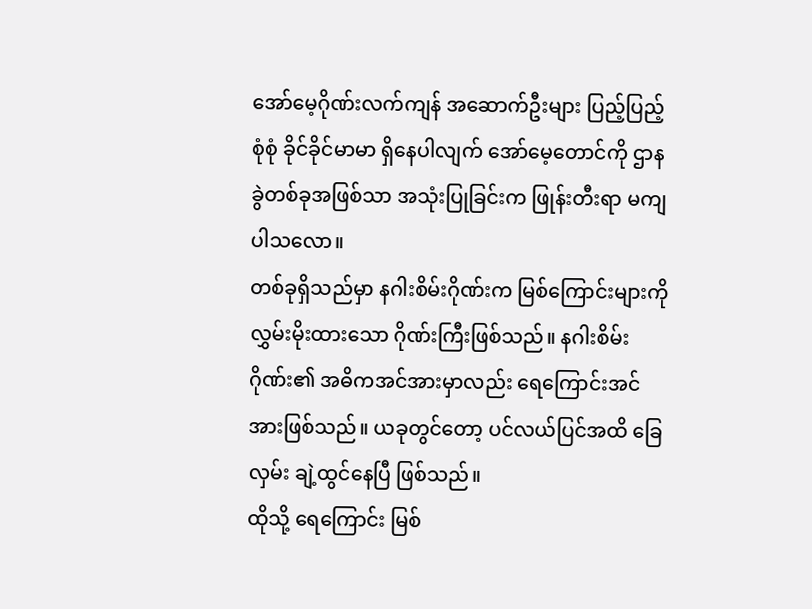အော်မေ့ဂိုဏ်းလက်ကျန် အဆောက်ဦးများ ပြည့်ပြည့်စုံစုံ ခိုင်ခိုင်မာမာ ရှိနေပါလျက် အော်မေ့တောင်ကို ဌာနခွဲတစ်ခုအဖြစ်သာ အသုံးပြုခြင်းက ဖြုန်းတီးရာ မကျပါသလော။
တစ်ခုရှိသည်မှာ နဂါးစိမ်းဂိုဏ်းက မြစ်ကြောင်းများကို လွှမ်းမိုးထားသော ဂိုဏ်းကြီးဖြစ်သည်။ နဂါးစိမ်းဂိုဏ်း၏ အဓိကအင်အားမှာလည်း ရေကြောင်းအင်အားဖြစ်သည်။ ယခုတွင်တော့ ပင်လယ်ပြင်အထိ ခြေလှမ်း ချဲ့ထွင်နေပြီ ဖြစ်သည်။
ထိုသို့ ရေကြောင်း မြစ်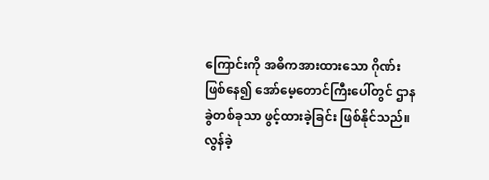ကြောင်းကို အဓိကအားထားသော ဂိုဏ်းဖြစ်နေ၍ အော်မေ့တောင်ကြီးပေါ်တွင် ဌာနခွဲတစ်ခုသာ ဖွင့်ထားခဲ့ခြင်း ဖြစ်နိုင်သည်။
လွန်ခဲ့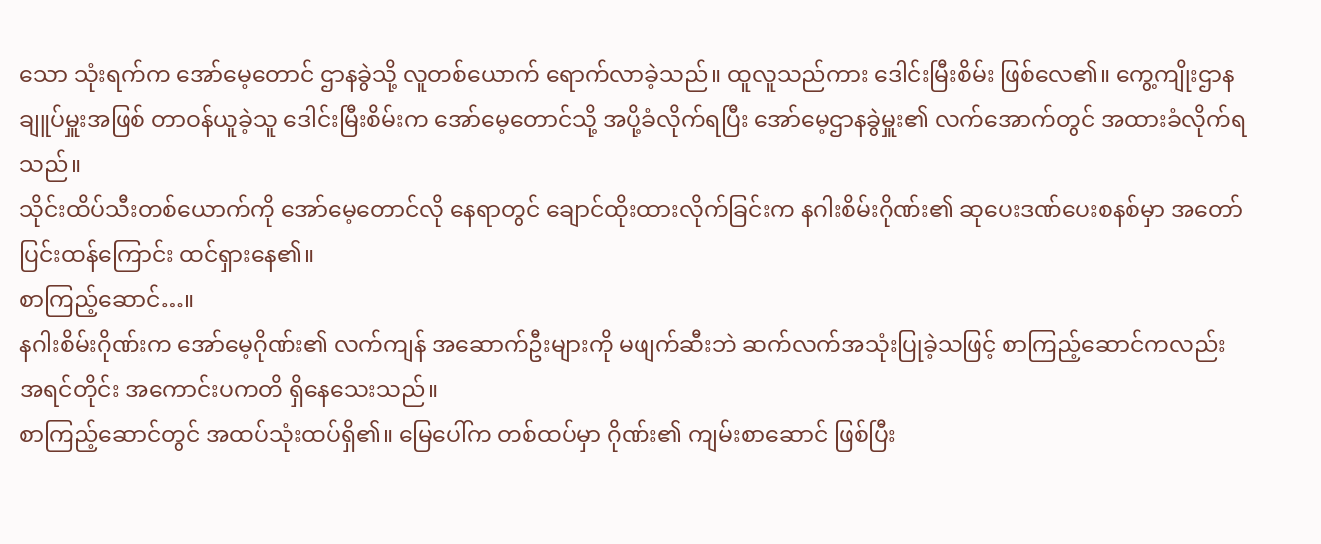သော သုံးရက်က အော်မေ့တောင် ဌာနခွဲသို့ လူတစ်ယောက် ရောက်လာခဲ့သည်။ ထူလူသည်ကား ဒေါင်းမြီးစိမ်း ဖြစ်လေ၏။ ကွေ့ကျိုးဌာနချူပ်မှူးအဖြစ် တာဝန်ယူခဲ့သူ ဒေါင်းမြီးစိမ်းက အော်မေ့တောင်သို့ အပို့ခံလိုက်ရပြီး အော်မေ့ဌာနခွဲမှူး၏ လက်အောက်တွင် အထားခံလိုက်ရသည်။
သိုင်းထိပ်သီးတစ်ယောက်ကို အော်မေ့တောင်လို နေရာတွင် ချောင်ထိုးထားလိုက်ခြင်းက နဂါးစိမ်းဂိုဏ်း၏ ဆုပေးဒဏ်ပေးစနစ်မှာ အတော်ပြင်းထန်ကြောင်း ထင်ရှားနေ၏။
စာကြည့်ဆောင်…။
နဂါးစိမ်းဂိုဏ်းက အော်မေ့ဂိုဏ်း၏ လက်ကျန် အဆောက်ဦးများကို မဖျက်ဆီးဘဲ ဆက်လက်အသုံးပြုခဲ့သဖြင့် စာကြည့်ဆောင်ကလည်း အရင်တိုင်း အကောင်းပကတိ ရှိနေသေးသည်။
စာကြည့်ဆောင်တွင် အထပ်သုံးထပ်ရှိ၏။ မြေပေါ်က တစ်ထပ်မှာ ဂိုဏ်း၏ ကျမ်းစာဆောင် ဖြစ်ပြီး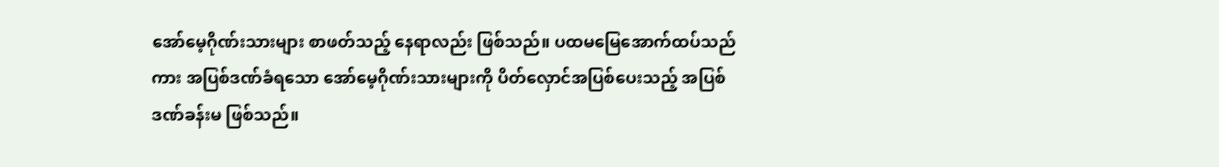အော်မေ့ဂိုဏ်းသားများ စာဖတ်သည့် နေရာလည်း ဖြစ်သည်။ ပထမမြေအောက်ထပ်သည်ကား အပြစ်ဒဏ်ခံရသော အော်မေ့ဂိုဏ်းသားများကို ပိတ်လှောင်အပြစ်ပေးသည့် အပြစ်ဒဏ်ခန်းမ ဖြစ်သည်။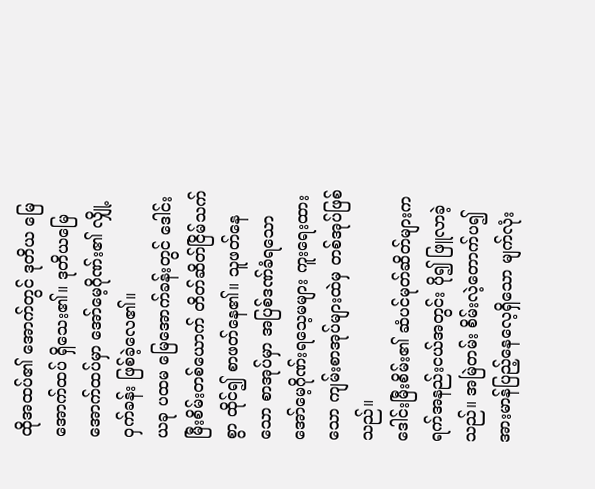ထိုအထပ်၏ အောက်တွင် ဒုတိယ မြေအောက်ထပ် ရှိသေး၏။ ဒုတိယမြေအောက်ထပ်မှာ အော်မေ့ဂိုဏ်း၏ လျှို့ဝှက်ခန်း ဖြစ်ခဲ့လေ၏။
ယခု ပထမ မြေအောက်ခန်းတွင် ဒေါင်းမြီးစိမ်းတစ်ယောက် တိတ်ဆိတ်ငြိမ်သက်စွာ ထိုင်၍ စာဖတ်နေ၏။ သူဖတ်နေသော စာအုပ်မှာ အပြစ်ဒဏ်ခံရသော အော်မေ့ဂိုဏ်းရသေ့မများ ကူးရေးထားသော ကျမ်းစာအုပ်များထဲမှ တစ်အုပ်ဖြစ်သည်။
ဒေါင်းမြီးစိမ်း၏ ဆံပင်မုတ်ဆိတ်များက ရက်အနည်းငယ်အတွင်း ပို၍ ဖြူလာခဲ့သည်။ အမြဲတမ်း စိမ်းလဲ့တောက်ပ၍ အားမာန်ပြည့်နေလေ့ရှိသော မျက်လုံး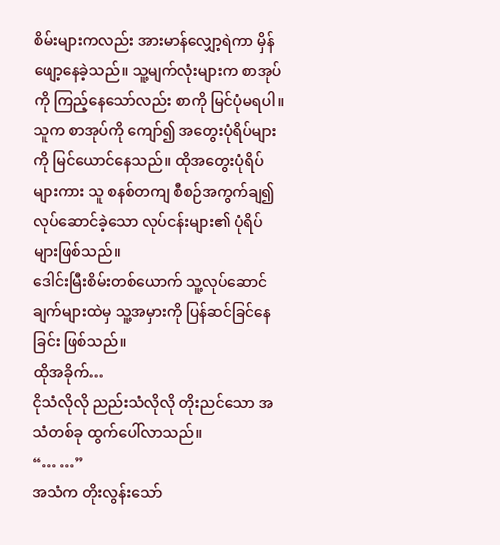စိမ်းများကလည်း အားမာန်လျှော့ရဲကာ မှိန်ဖျော့နေခဲ့သည်။ သူ့မျက်လုံးများက စာအုပ်ကို ကြည့်နေသော်လည်း စာကို မြင်ပုံမရပါ။ သူက စာအုပ်ကို ကျော်၍ အတွေးပုံရိပ်များကို မြင်ယောင်နေသည်။ ထိုအတွေးပုံရိပ်များကား သူ စနစ်တကျ စီစဉ်အကွက်ချ၍ လုပ်ဆောင်ခဲ့သော လုပ်ငန်းများ၏ ပုံရိပ်များဖြစ်သည်။
ဒေါင်းမြီးစိမ်းတစ်ယောက် သူ့လုပ်ဆောင်ချက်များထဲမှ သူ့အမှားကို ပြန်ဆင်ခြင်နေခြင်း ဖြစ်သည်။
ထိုအခိုက်…
ငိုသံလိုလို ညည်းသံလိုလို တိုးညင်သော အသံတစ်ခု ထွက်ပေါ်လာသည်။
“… …”
အသံက တိုးလွန်းသော်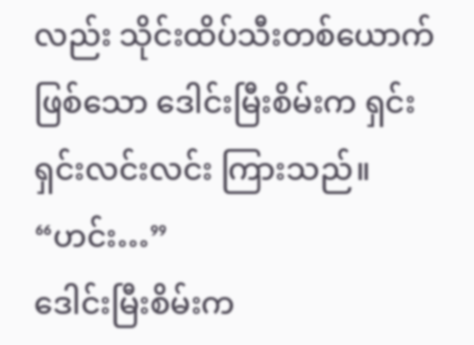လည်း သိုင်းထိပ်သီးတစ်ယောက်ဖြစ်သော ဒေါင်းမြီးစိမ်းက ရှင်းရှင်းလင်းလင်း ကြားသည်။
“ဟင်း…”
ဒေါင်းမြီးစိမ်းက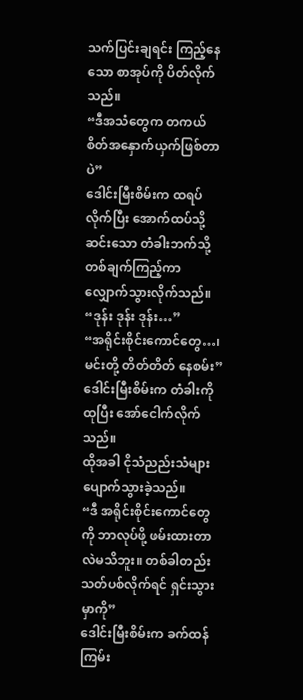သက်ပြင်းချရင်း ကြည့်နေသော စာအုပ်ကို ပိတ်လိုက်သည်။
“ဒီအသံတွေက တကယ် စိတ်အနှောက်ယှက်ဖြစ်တာပဲ”
ဒေါင်းမြီးစိမ်းက ထရပ်လိုက်ပြီး အောက်ထပ်သို့ ဆင်းသော တံခါးဘက်သို့ တစ်ချက်ကြည့်ကာ လျှောက်သွားလိုက်သည်။
“ဒုန်း ဒုန်း ဒုန်း…”
“အရိုင်းစိုင်းကောင်တွေ…၊ မင်းတို့ တိတ်တိတ် နေစမ်း”
ဒေါင်းမြီးစိမ်းက တံခါးကို ထုပြီး အော်ငေါက်လိုက်သည်။
ထိုအခါ ငိုသံညည်းသံများ ပျောက်သွားခဲ့သည်။
“ဒီ အရိုင်းစိုင်းကောင်တွေကို ဘာလုပ်ဖို့ ဖမ်းထားတာလဲမသိဘူး။ တစ်ခါတည်း သတ်ပစ်လိုက်ရင် ရှင်းသွားမှာကို”
ဒေါင်းမြီးစိမ်းက ခက်ထန်ကြမ်း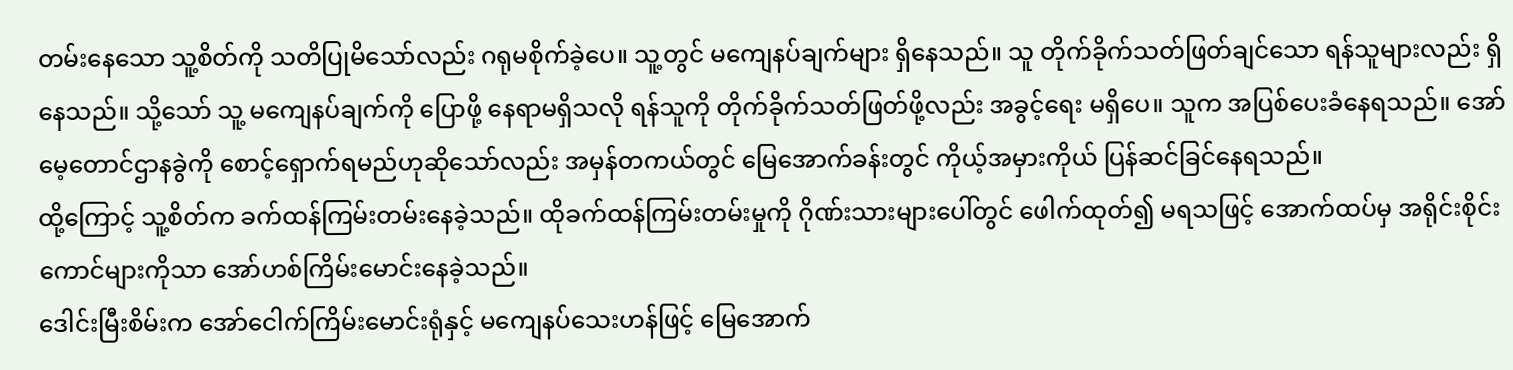တမ်းနေသော သူ့စိတ်ကို သတိပြုမိသော်လည်း ဂရုမစိုက်ခဲ့ပေ။ သူ့တွင် မကျေနပ်ချက်များ ရှိနေသည်။ သူ တိုက်ခိုက်သတ်ဖြတ်ချင်သော ရန်သူများလည်း ရှိနေသည်။ သို့သော် သူ့ မကျေနပ်ချက်ကို ပြောဖို့ နေရာမရှိသလို ရန်သူကို တိုက်ခိုက်သတ်ဖြတ်ဖို့လည်း အခွင့်ရေး မရှိပေ။ သူက အပြစ်ပေးခံနေရသည်။ အော်မေ့တောင်ဌာနခွဲကို စောင့်ရှောက်ရမည်ဟုဆိုသော်လည်း အမှန်တကယ်တွင် မြေအောက်ခန်းတွင် ကိုယ့်အမှားကိုယ် ပြန်ဆင်ခြင်နေရသည်။
ထို့ကြောင့် သူ့စိတ်က ခက်ထန်ကြမ်းတမ်းနေခဲ့သည်။ ထိုခက်ထန်ကြမ်းတမ်းမှုကို ဂိုဏ်းသားများပေါ်တွင် ဖေါက်ထုတ်၍ မရသဖြင့် အောက်ထပ်မှ အရိုင်းစိုင်းကောင်များကိုသာ အော်ဟစ်ကြိမ်းမောင်းနေခဲ့သည်။
ဒေါင်းမြီးစိမ်းက အော်ငေါက်ကြိမ်းမောင်းရုံနှင့် မကျေနပ်သေးဟန်ဖြင့် မြေအောက်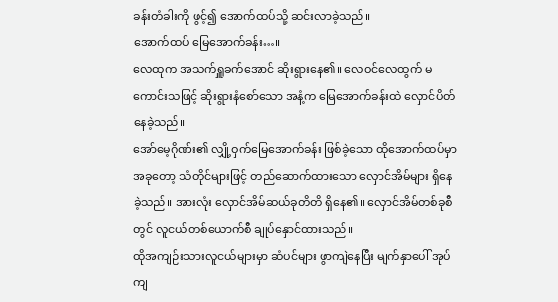ခန်းတံခါးကို ဖွင့်၍ အောက်ထပ်သို့ ဆင်းလာခဲ့သည်။
အောက်ထပ် မြေအောက်ခန်း…။
လေထုက အသက်ရှူခက်အောင် ဆိုးရွားနေ၏။ လေဝင်လေထွက် မကောင်းသဖြင့် ဆိုးရွားနံစော်သော အနံ့က မြေအောက်ခန်းထဲ လှောင်ပိတ်နေခဲ့သည်။
အော်မေ့ဂိုဏ်း၏ လျှို့ဝှက်မြေအောက်ခန်း ဖြစ်ခဲ့သော ထိုအောက်ထပ်မှာ အခုတော့ သံတိုင်များဖြင့် တည်ဆောက်ထားသော လှောင်အိမ်များ ရှိနေခဲ့သည်။ အားလုံး လှောင်အိမ်ဆယ်ခုတိတိ ရှိနေ၏။ လှောင်အိမ်တစ်ခုစီတွင် လူငယ်တစ်ယောက်စီ ချုပ်နှောင်ထားသည်။
ထိုအကျဉ်းသားလူငယ်များမှာ ဆံပင်များ ဖွာကျဲနေပြီး မျက်နှာပေါ် အုပ်ကျ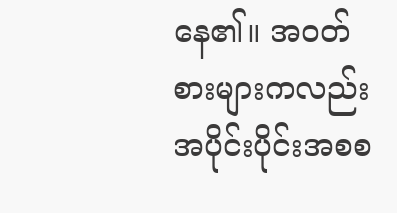နေ၏။ အဝတ်စားများကလည်း အပိုင်းပိုင်းအစစ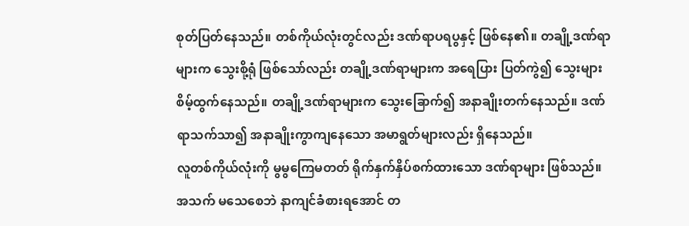စုတ်ပြတ်နေသည်။ တစ်ကိုယ်လုံးတွင်လည်း ဒဏ်ရာပရပွနှင့် ဖြစ်နေ၏။ တချို့ဒဏ်ရာများက သွေးစို့ရုံ ဖြစ်သော်လည်း တချို့ဒဏ်ရာများက အရေပြား ပြတ်ကွဲ၍ သွေးများ စိမ့်ထွက်နေသည်။ တချို့ဒဏ်ရာများက သွေးခြောက်၍ အနာချိုးတက်နေသည်။ ဒဏ်ရာသက်သာ၍ အနာချိုးကွာကျနေသော အမာရွတ်များလည်း ရှိနေသည်။
လူတစ်ကိုယ်လုံးကို မွမွကြေမတတ် ရိုက်နှက်နှိပ်စက်ထားသော ဒဏ်ရာများ ဖြစ်သည်။ အသက် မသေစေဘဲ နာကျင်ခံစားရအောင် တ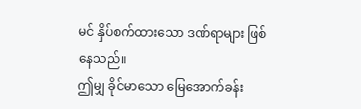မင် နှိပ်စက်ထားသော ဒဏ်ရာများ ဖြစ်နေသည်။
ဤမျှ ခိုင်မာသော မြေအောက်ခန်း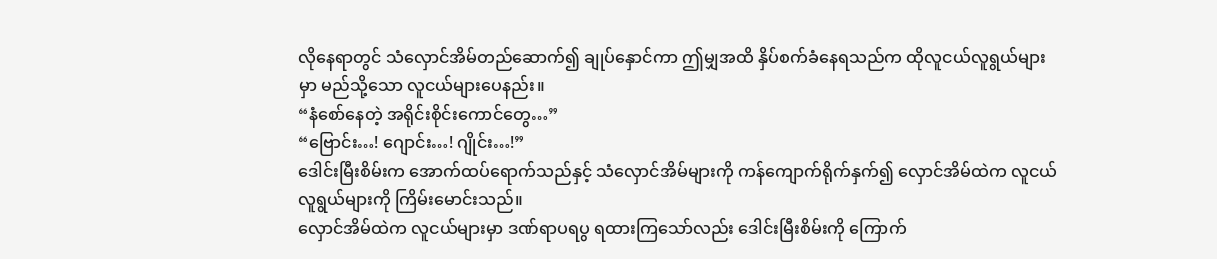လိုနေရာတွင် သံလှောင်အိမ်တည်ဆောက်၍ ချုပ်နှောင်ကာ ဤမျှအထိ နှိပ်စက်ခံနေရသည်က ထိုလူငယ်လူရွယ်များမှာ မည်သို့သော လူငယ်များပေနည်း။
“နံစော်နေတဲ့ အရိုင်းစိုင်းကောင်တွေ…”
“ဗြောင်း…! ဂျောင်း…! ဂျိုင်း…!”
ဒေါင်းမြီးစိမ်းက အောက်ထပ်ရောက်သည်နှင့် သံလှောင်အိမ်များကို ကန်ကျောက်ရိုက်နှက်၍ လှောင်အိမ်ထဲက လူငယ်လူရွယ်များကို ကြိမ်းမောင်းသည်။
လှောင်အိမ်ထဲက လူငယ်များမှာ ဒဏ်ရာပရပွ ရထားကြသော်လည်း ဒေါင်းမြီးစိမ်းကို ကြောက်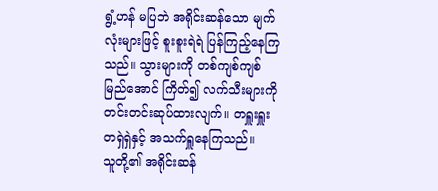ရွံ့ဟန် မပြဘဲ အရိုင်းဆန်သော မျက်လုံးများဖြင့် စူးစူးရဲရဲ ပြန်ကြည့်နေကြသည်။ သွားများကို တစ်ကျစ်ကျစ်မြည်အောင် ကြိတ်၍ လက်သီးများကို တင်းတင်းဆုပ်ထားလျက်။ တရှူးရှူးတရှဲရှဲနှင့် အသက်ရှူနေကြသည်။
သူတို့၏ အရိုင်းဆန်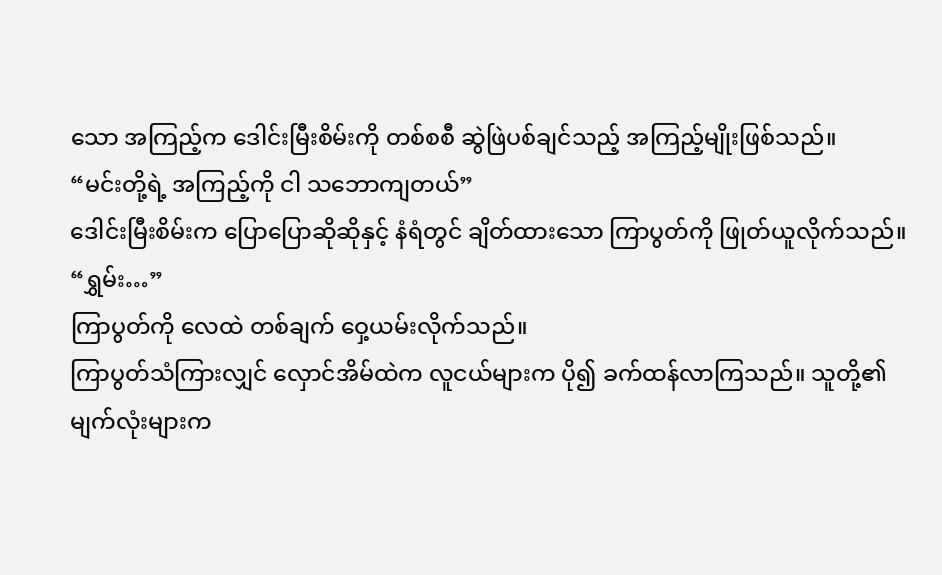သော အကြည့်က ဒေါင်းမြီးစိမ်းကို တစ်စစီ ဆွဲဖြဲပစ်ချင်သည့် အကြည့်မျိုးဖြစ်သည်။
“မင်းတို့ရဲ့ အကြည့်ကို ငါ သဘောကျတယ်”
ဒေါင်းမြီးစိမ်းက ပြောပြောဆိုဆိုနှင့် နံရံတွင် ချိတ်ထားသော ကြာပွတ်ကို ဖြုတ်ယူလိုက်သည်။
“ရွှမ်း…”
ကြာပွတ်ကို လေထဲ တစ်ချက် ဝှေ့ယမ်းလိုက်သည်။
ကြာပွတ်သံကြားလျှင် လှောင်အိမ်ထဲက လူငယ်များက ပို၍ ခက်ထန်လာကြသည်။ သူတို့၏ မျက်လုံးများက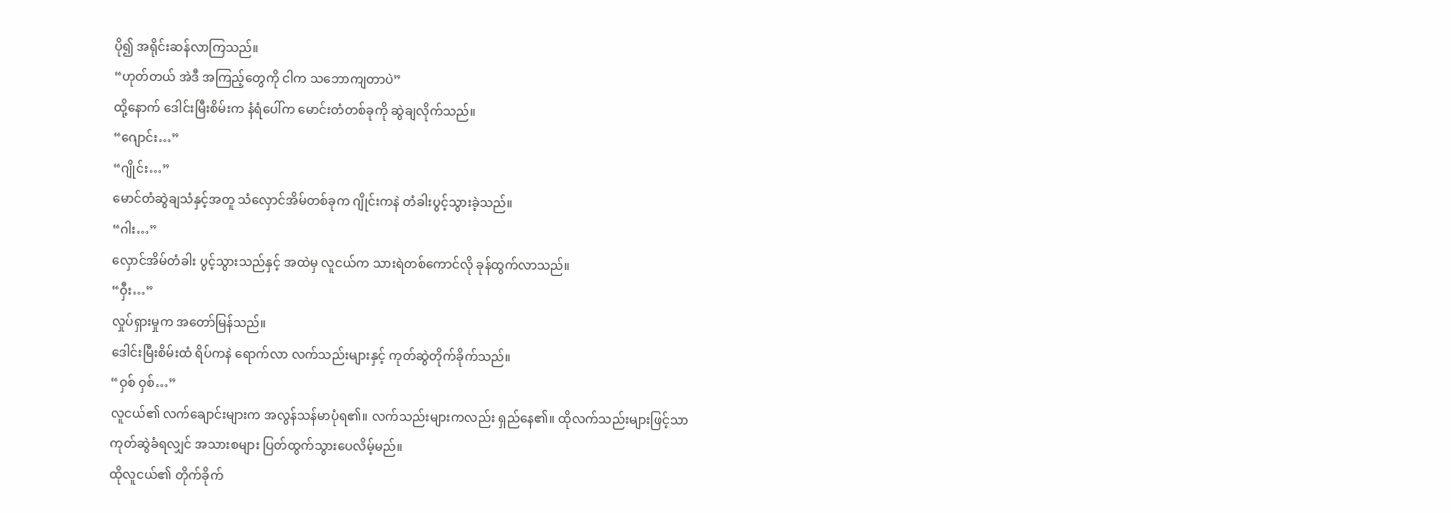ပို၍ အရိုင်းဆန်လာကြသည်။
“ဟုတ်တယ် အဲဒီ အကြည့်တွေကို ငါက သဘောကျတာပဲ”
ထို့နောက် ဒေါင်းမြီးစိမ်းက နံရံပေါ်က မောင်းတံတစ်ခုကို ဆွဲချလိုက်သည်။
“ဂျောင်း…”
“ဂျိုင်း…”
မောင်တံဆွဲချသံနှင့်အတူ သံလှောင်အိမ်တစ်ခုက ဂျိုင်းကနဲ တံခါးပွင့်သွားခဲ့သည်။
“ဂါး…”
လှောင်အိမ်တံခါး ပွင့်သွားသည်နှင့် အထဲမှ လူငယ်က သားရဲတစ်ကောင်လို ခုန်ထွက်လာသည်။
“ဝှီး…”
လှုပ်ရှားမှုက အတော်မြန်သည်။
ဒေါင်းမြီးစိမ်းထံ ရိပ်ကနဲ ရောက်လာ လက်သည်းများနှင့် ကုတ်ဆွဲတိုက်ခိုက်သည်။
“ဝှစ် ဝှစ်…”
လူငယ်၏ လက်ချောင်းများက အလွန်သန်မာပုံရ၏။ လက်သည်းများကလည်း ရှည်နေ၏။ ထိုလက်သည်းများဖြင့်သာ ကုတ်ဆွဲခံရလျှင် အသားစများ ပြတ်ထွက်သွားပေလိမ့်မည်။
ထိုလူငယ်၏ တိုက်ခိုက်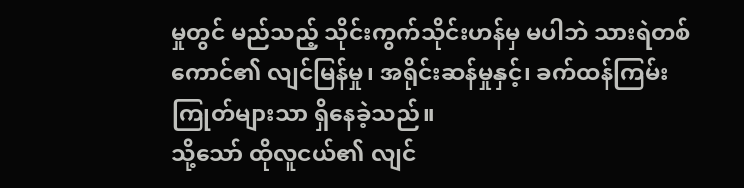မှုတွင် မည်သည့် သိုင်းကွက်သိုင်းဟန်မှ မပါဘဲ သားရဲတစ်ကောင်၏ လျင်မြန်မှု၊ အရိုင်းဆန်မှုနှင့်၊ ခက်ထန်ကြမ်းကြုတ်များသာ ရှိနေခဲ့သည်။
သို့သော် ထိုလူငယ်၏ လျင်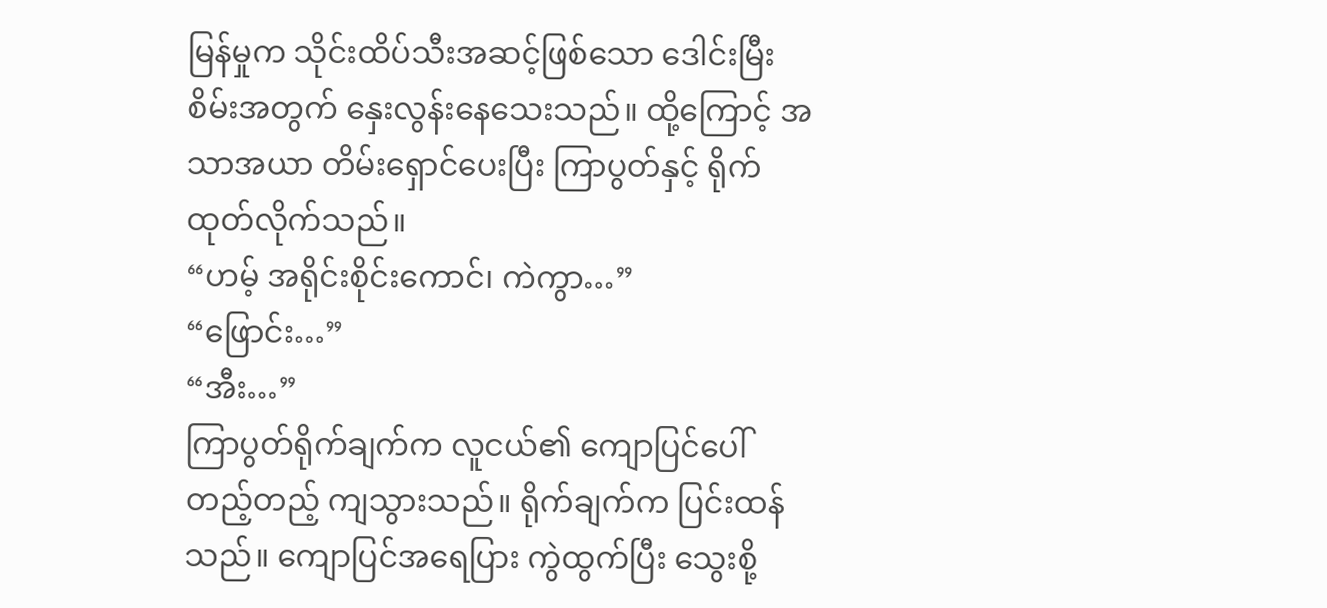မြန်မှုက သိုင်းထိပ်သီးအဆင့်ဖြစ်သော ဒေါင်းမြီးစိမ်းအတွက် နှေးလွန်းနေသေးသည်။ ထို့ကြောင့် အသာအယာ တိမ်းရှောင်ပေးပြီး ကြာပွတ်နှင့် ရိုက်ထုတ်လိုက်သည်။
“ဟမ့် အရိုင်းစိုင်းကောင်၊ ကဲကွာ…”
“ဖြောင်း…”
“အီး…”
ကြာပွတ်ရိုက်ချက်က လူငယ်၏ ကျောပြင်ပေါ် တည့်တည့် ကျသွားသည်။ ရိုက်ချက်က ပြင်းထန်သည်။ ကျောပြင်အရေပြား ကွဲထွက်ပြီး သွေးစို့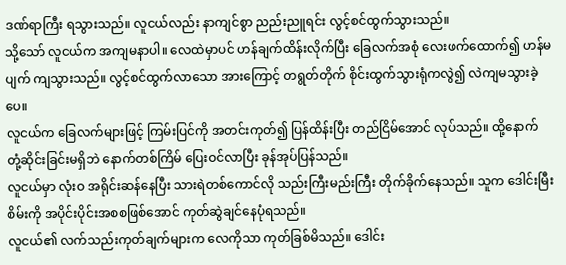ဒဏ်ရာကြီး ရသွားသည်။ လူငယ်လည်း နာကျင်စွာ ညည်းညူရင်း လွင့်စင်ထွက်သွားသည်။
သို့သော် လူငယ်က အကျမနာပါ။ လေထဲမှာပင် ဟန်ချက်ထိန်းလိုက်ပြီး ခြေလက်အစုံ လေးဖက်ထောက်၍ ဟန်မပျက် ကျသွားသည်။ လွင့်စင်ထွက်လာသော အားကြောင့် တရွတ်တိုက် စိုင်းထွက်သွားရုံကလွဲ၍ လဲကျမသွားခဲ့ပေ။
လူငယ်က ခြေလက်များဖြင့် ကြမ်းပြင်ကို အတင်းကုတ်၍ ပြန်ထိန်းပြီး တည်ငြိမ်အောင် လုပ်သည်။ ထို့နောက် တုံ့ဆိုင်းခြင်းမရှိဘဲ နောက်တစ်ကြိမ် ပြေးဝင်လာပြီး ခုန်အုပ်ပြန်သည်။
လူငယ်မှာ လုံးဝ အရိုင်းဆန်နေပြီး သားရဲတစ်ကောင်လို သည်းကြီးမည်းကြီး တိုက်ခိုက်နေသည်။ သူက ဒေါင်းမြီးစိမ်းကို အပိုင်းပိုင်းအစစဖြစ်အောင် ကုတ်ဆွဲချင်နေပုံရသည်။
လူငယ်၏ လက်သည်းကုတ်ချက်များက လေကိုသာ ကုတ်ခြစ်မိသည်။ ဒေါင်း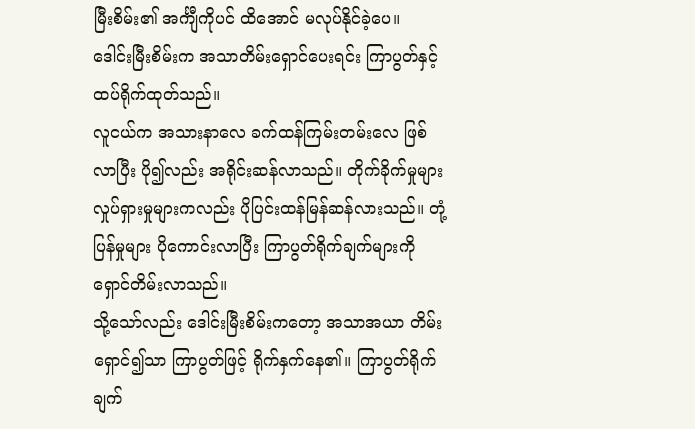မြီးစိမ်း၏ အင်္ကျီကိုပင် ထိအောင် မလုပ်နိုင်ခဲ့ပေ။
ဒေါင်းမြီးစိမ်းက အသာတိမ်းရှောင်ပေးရင်း ကြာပွတ်နှင့် ထပ်ရိုက်ထုတ်သည်။
လူငယ်က အသားနာလေ ခက်ထန်ကြမ်းတမ်းလေ ဖြစ်လာပြီး ပို၍လည်း အရိုင်းဆန်လာသည်။ တိုက်ခိုက်မှုများ လှုပ်ရှားမှုများကလည်း ပိုပြင်းထန်မြန်ဆန်လားသည်။ တုံ့ပြန်မှုများ ပိုကောင်းလာပြီး ကြာပွတ်ရိုက်ချက်များကို ရှောင်တိမ်းလာသည်။
သို့သော်လည်း ဒေါင်းမြီးစိမ်းကတော့ အသာအယာ တိမ်းရှောင်၍သာ ကြာပွတ်ဖြင့် ရိုက်နှက်နေ၏။ ကြာပွတ်ရိုက်ချက်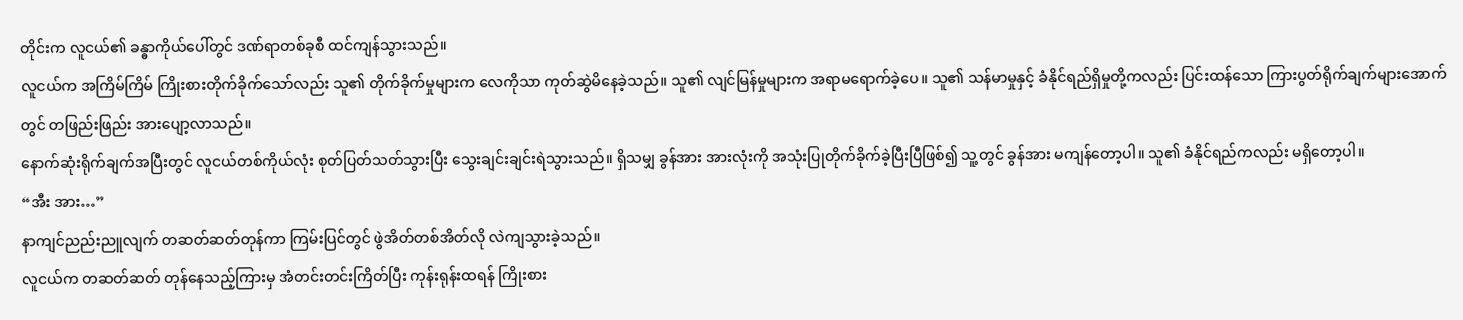တိုင်းက လူငယ်၏ ခန္ဓာကိုယ်ပေါ်တွင် ဒဏ်ရာတစ်ခုစီ ထင်ကျန်သွားသည်။
လူငယ်က အကြိမ်ကြိမ် ကြိုးစားတိုက်ခိုက်သော်လည်း သူ၏ တိုက်ခိုက်မှုများက လေကိုသာ ကုတ်ဆွဲမိနေခဲ့သည်။ သူ၏ လျင်မြန်မှုများက အရာမရောက်ခဲ့ပေ။ သူ၏ သန်မာမှုနှင့် ခံနိုင်ရည်ရှိမှုတို့ကလည်း ပြင်းထန်သော ကြားပွတ်ရိုက်ချက်များအောက်တွင် တဖြည်းဖြည်း အားပျော့လာသည်။
နောက်ဆုံးရိုက်ချက်အပြီးတွင် လူငယ်တစ်ကိုယ်လုံး စုတ်ပြတ်သတ်သွားပြီး သွေးချင်းချင်းရဲသွားသည်။ ရှိသမျှ ခွန်အား အားလုံးကို အသုံးပြုတိုက်ခိုက်ခဲ့ပြီးပြီဖြစ်၍ သူ့တွင် ခွန်အား မကျန်တော့ပါ။ သူ၏ ခံနိုင်ရည်ကလည်း မရှိတော့ပါ။
“အီး အား…”
နာကျင်ညည်းညူလျက် တဆတ်ဆတ်တုန်ကာ ကြမ်းပြင်တွင် ဖွဲအိတ်တစ်အိတ်လို လဲကျသွားခဲ့သည်။
လူငယ်က တဆတ်ဆတ် တုန်နေသည့်ကြားမှ အံတင်းတင်းကြိတ်ပြီး ကုန်းရုန်းထရန် ကြိုးစား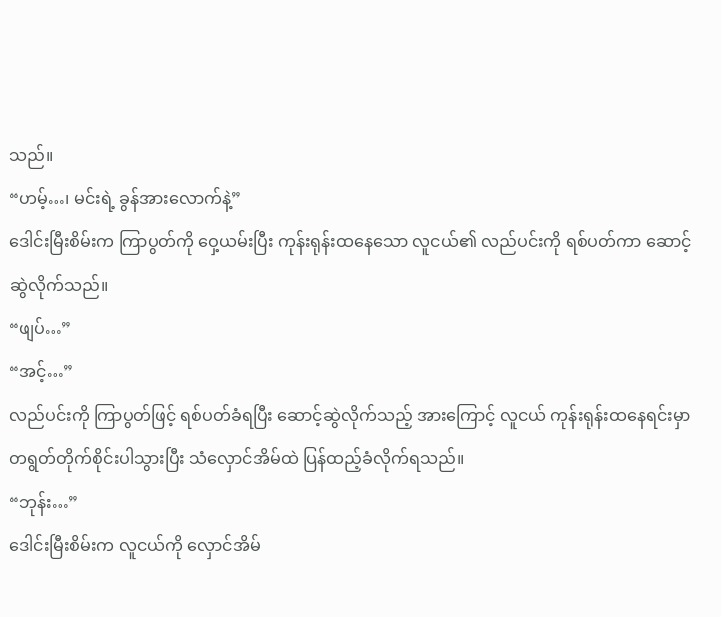သည်။
“ဟမ့်…၊ မင်းရဲ့ ခွန်အားလောက်နဲ့”
ဒေါင်းမြီးစိမ်းက ကြာပွတ်ကို ဝှေ့ယမ်းပြီး ကုန်းရုန်းထနေသော လူငယ်၏ လည်ပင်းကို ရစ်ပတ်ကာ ဆောင့်ဆွဲလိုက်သည်။
“ဖျပ်…”
“အင့်…”
လည်ပင်းကို ကြာပွတ်ဖြင့် ရစ်ပတ်ခံရပြီး ဆောင့်ဆွဲလိုက်သည့် အားကြောင့် လူငယ် ကုန်းရုန်းထနေရင်းမှာ တရွတ်တိုက်စိုင်းပါသွားပြီး သံလှောင်အိမ်ထဲ ပြန်ထည့်ခံလိုက်ရသည်။
“ဘုန်း…”
ဒေါင်းမြီးစိမ်းက လူငယ်ကို လှောင်အိမ်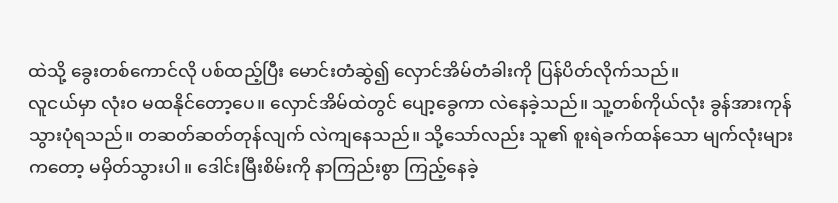ထဲသို့ ခွေးတစ်ကောင်လို ပစ်ထည့်ပြီး မောင်းတံဆွဲ၍ လှောင်အိမ်တံခါးကို ပြန်ပိတ်လိုက်သည်။
လူငယ်မှာ လုံးဝ မထနိုင်တော့ပေ။ လှောင်အိမ်ထဲတွင် ပျော့ခွေကာ လဲနေခဲ့သည်။ သူ့တစ်ကိုယ်လုံး ခွန်အားကုန်သွားပုံရသည်။ တဆတ်ဆတ်တုန်လျက် လဲကျနေသည်။ သို့သော်လည်း သူ၏ စူးရဲခက်ထန်သော မျက်လုံးများကတော့ မမှိတ်သွားပါ။ ဒေါင်းမြီးစိမ်းကို နာကြည်းစွာ ကြည့်နေခဲ့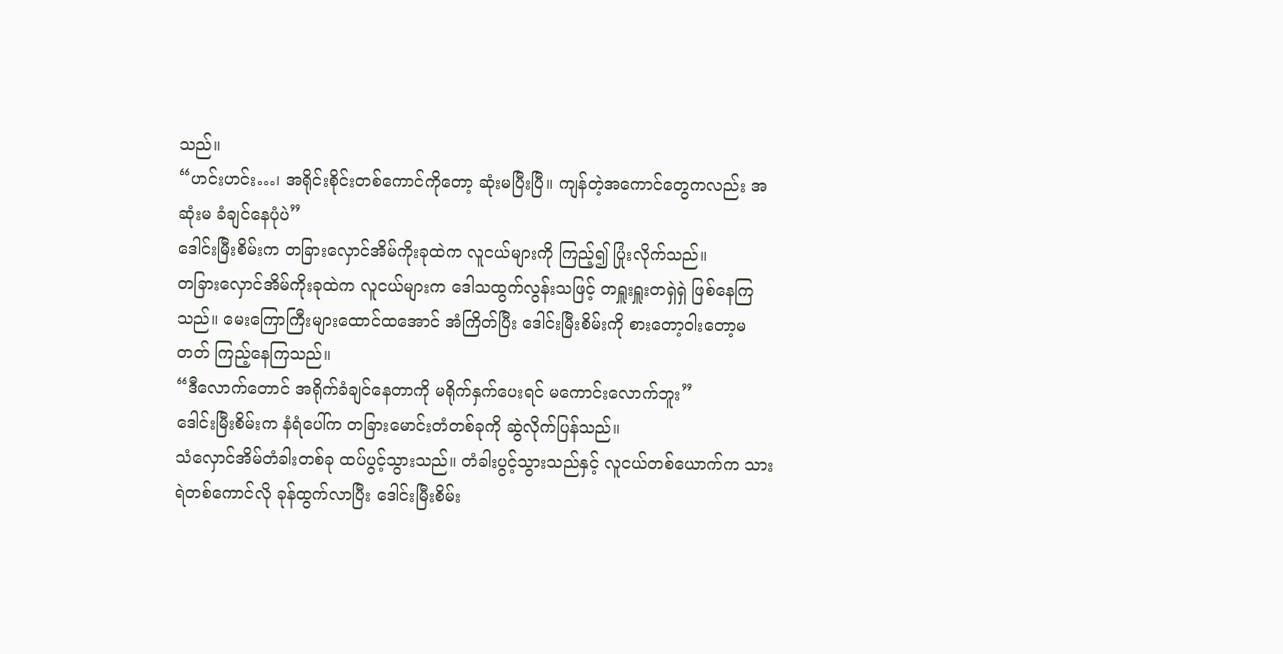သည်။
“ဟင်းဟင်း…၊ အရိုင်းစိုင်းတစ်ကောင်ကိုတော့ ဆုံးမပြီးပြီ။ ကျန်တဲ့အကောင်တွေကလည်း အဆုံးမ ခံချင်နေပုံပဲ”
ဒေါင်းမြီးစိမ်းက တခြားလှောင်အိမ်ကိုးခုထဲက လူငယ်များကို ကြည့်၍ ပြုံးလိုက်သည်။
တခြားလှောင်အိမ်ကိုးခုထဲက လူငယ်များက ဒေါသထွက်လွန်းသဖြင့် တရှူးရှူးတရှဲရှဲ ဖြစ်နေကြသည်။ မေးကြောကြီးများထောင်ထအောင် အံကြိတ်ပြီး ဒေါင်းမြီးစိမ်းကို စားတော့ဝါးတော့မတတ် ကြည့်နေကြသည်။
“ဒီလောက်တောင် အရိုက်ခံချင်နေတာကို မရိုက်နှက်ပေးရင် မကောင်းလောက်ဘူး”
ဒေါင်းမြီးစိမ်းက နံရံပေါ်က တခြားမောင်းတံတစ်ခုကို ဆွဲလိုက်ပြန်သည်။
သံလှောင်အိမ်တံခါးတစ်ခု ထပ်ပွင့်သွားသည်။ တံခါးပွင့်သွားသည်နှင့် လူငယ်တစ်ယောက်က သားရဲတစ်ကောင်လို ခုန်ထွက်လာပြီး ဒေါင်းမြီးစိမ်း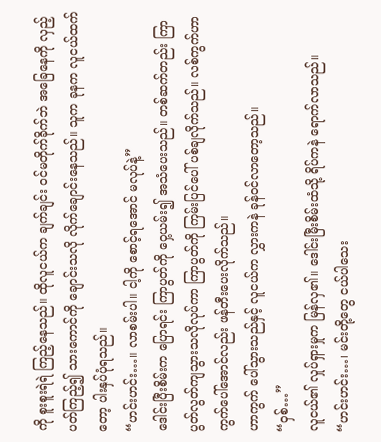ကို စူးစူးရဲရဲ ကြည့်နေသည်။ ထိုလူငယ်က ချက်ချင်း ဝင်မတိုက်ခိုက်ဘဲ အခြေနေကို လှည့်ပတ်ကြည့်၍ သားကောင်ကို ချောင်းသလို လိုက်ချောင်းနေသည်။ သူက ခုနက လူငယ်ထက်တော့ ပါးနှပ်ပုံရသည်။
“ဟင်းဟင်း…။ လာစမ်းပါ။ ငါ့ကို စောင့်ရအောင် မလုပ်နဲ့”
ဒေါင်းပြီးစိမ်းက ပြောရင်း ကြာပွတ်ကို ဝှေ့ယမ်း၍ အသံပေးသည်။ တစ်ဆက်တည်း ကြာပွတ်လွတ်ကျသွားသလိုလုပ်ကာ ကြာပွတ်ကို ကြမ်းပြင်ပေါ် ပစ်ချလိုက်သည်။ လစ်ကွက်ဟာကွက်ပေါ်အောင်လည်း ဖန်တီးပေးလိုက်သည်။
ဟာကွက် ပေါ်သွားသည်နှင့် လူငယ်က လွှားကနဲ ခုန်ဝင်လာတော့သည်။
“ဝှစ်…”
လူငယ်၏ လှုပ်ရှားမှုက မြန်လှ၏။ ဒေါင်းမြီးစိမ်းထံသို့ ရိပ်ကနဲ ရောက်လာသည်။
“ဟင်းဟင်း…၊ မင်းတို့တွေ ငယ်ပါသေး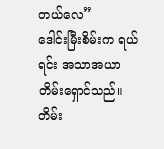တယ်လေ”
ဒေါင်းမြီးစိမ်းက ရယ်ရင်း အသာအယာတိမ်းရှောင်သည်။ တိမ်း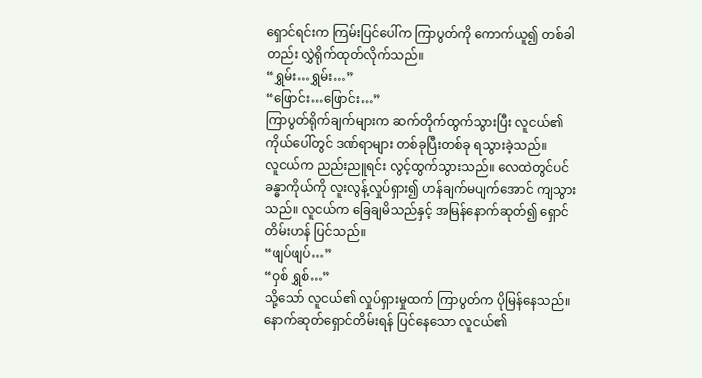ရှောင်ရင်းက ကြမ်းပြင်ပေါ်က ကြာပွတ်ကို ကောက်ယူ၍ တစ်ခါတည်း လွှဲရိုက်ထုတ်လိုက်သည်။
“ရွှမ်း…ရွှမ်း…”
“ဖြောင်း…ဖြောင်း…”
ကြာပွတ်ရိုက်ချက်များက ဆက်တိုက်ထွက်သွားပြီး လူငယ်၏ ကိုယ်ပေါ်တွင် ဒဏ်ရာများ တစ်ခုပြီးတစ်ခု ရသွားခဲ့သည်။
လူငယ်က ညည်းညူရင်း လွင့်ထွက်သွားသည်။ လေထဲတွင်ပင် ခန္ဓာကိုယ်ကို လူးလွန့်လှုပ်ရှား၍ ဟန်ချက်မပျက်အောင် ကျသွားသည်။ လူငယ်က ခြေချမိသည်နှင့် အမြန်နောက်ဆုတ်၍ ရှောင်တိမ်းဟန် ပြင်သည်။
“ဖျပ်ဖျပ်…”
“ဝှစ် ရွှစ်…”
သို့သော် လူငယ်၏ လှုပ်ရှားမှုထက် ကြာပွတ်က ပိုမြန်နေသည်။ နောက်ဆုတ်ရှောင်တိမ်းရန် ပြင်နေသော လူငယ်၏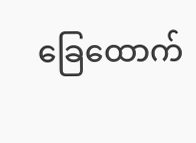ခြေထောက်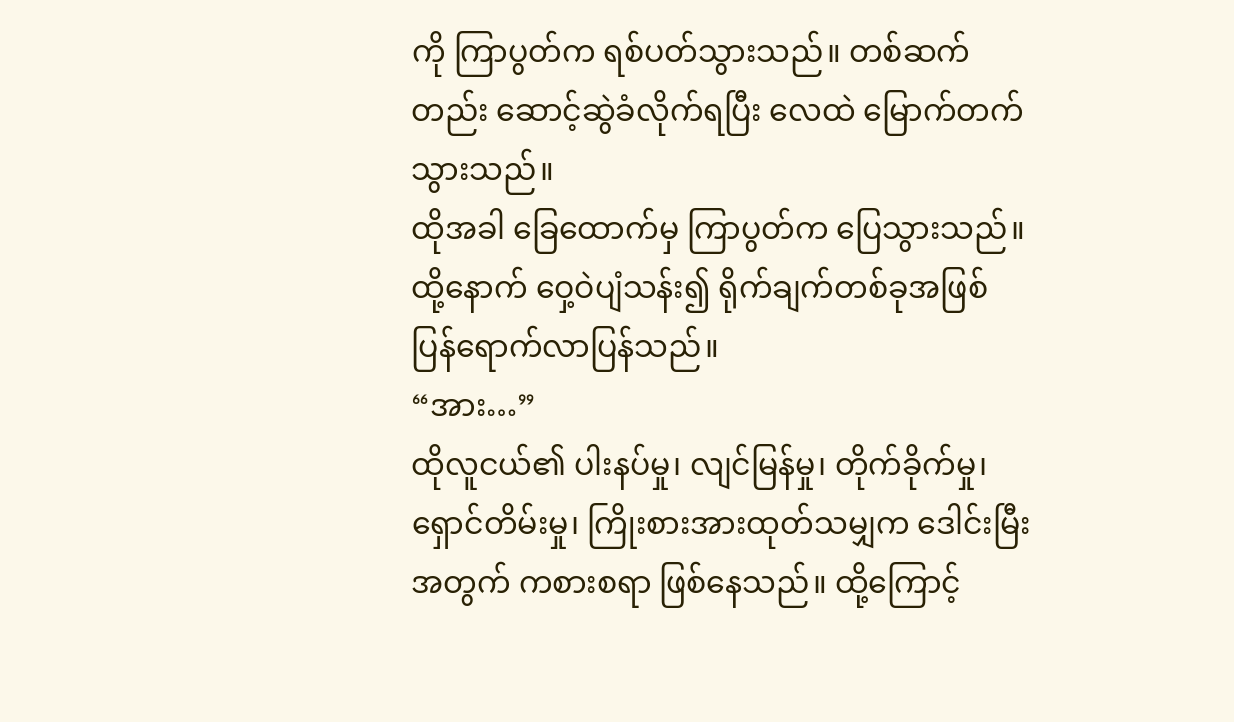ကို ကြာပွတ်က ရစ်ပတ်သွားသည်။ တစ်ဆက်တည်း ဆောင့်ဆွဲခံလိုက်ရပြီး လေထဲ မြောက်တက်သွားသည်။
ထိုအခါ ခြေထောက်မှ ကြာပွတ်က ပြေသွားသည်။ ထို့နောက် ဝှေ့ဝဲပျံသန်း၍ ရိုက်ချက်တစ်ခုအဖြစ် ပြန်ရောက်လာပြန်သည်။
“အား…”
ထိုလူငယ်၏ ပါးနပ်မှု၊ လျင်မြန်မှု၊ တိုက်ခိုက်မှု၊ ရှောင်တိမ်းမှု၊ ကြိုးစားအားထုတ်သမျှက ဒေါင်းမြီးအတွက် ကစားစရာ ဖြစ်နေသည်။ ထို့ကြောင့်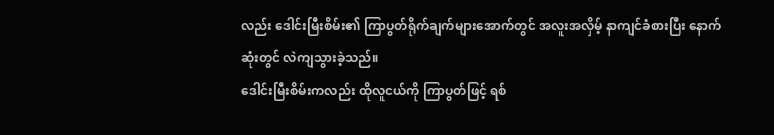လည်း ဒေါင်းမြီးစိမ်း၏ ကြာပွတ်ရိုက်ချက်များအောက်တွင် အလူးအလှိမ့် နာကျင်ခံစားပြီး နောက်ဆုံးတွင် လဲကျသွားခဲ့သည်။
ဒေါင်းမြီးစိမ်းကလည်း ထိုလူငယ်ကို ကြာပွတ်ဖြင့် ရစ်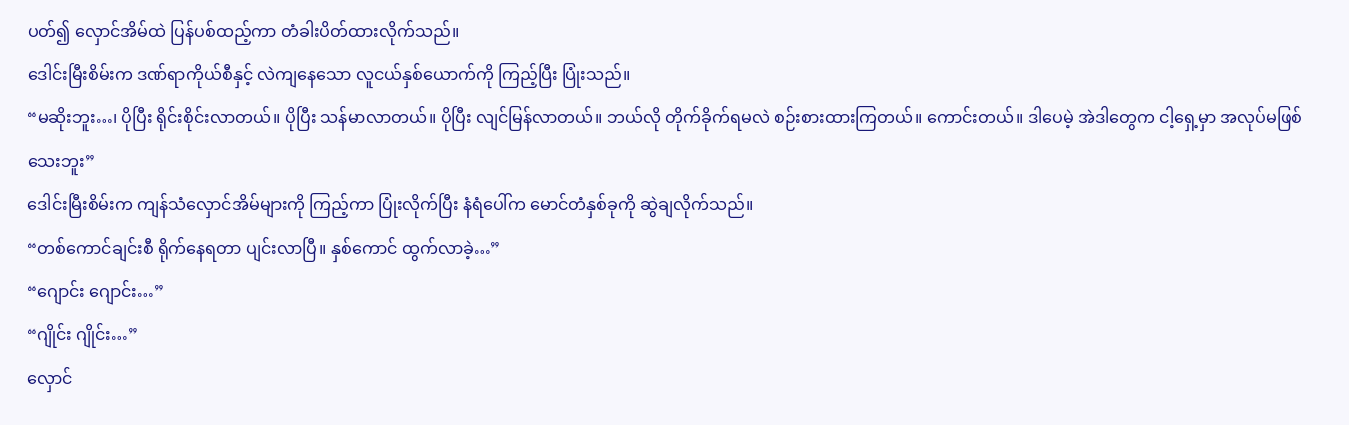ပတ်၍ လှောင်အိမ်ထဲ ပြန်ပစ်ထည့်ကာ တံခါးပိတ်ထားလိုက်သည်။
ဒေါင်းမြီးစိမ်းက ဒဏ်ရာကိုယ်စီနှင့် လဲကျနေသော လူငယ်နှစ်ယောက်ကို ကြည့်ပြီး ပြုံးသည်။
“မဆိုးဘူး…၊ ပိုပြီး ရိုင်းစိုင်းလာတယ်။ ပိုပြီး သန်မာလာတယ်။ ပိုပြီး လျင်မြန်လာတယ်။ ဘယ်လို တိုက်ခိုက်ရမလဲ စဉ်းစားထားကြတယ်။ ကောင်းတယ်။ ဒါပေမဲ့ အဲဒါတွေက ငါ့ရှေ့မှာ အလုပ်မဖြစ်သေးဘူး”
ဒေါင်းမြီးစိမ်းက ကျန်သံလှောင်အိမ်များကို ကြည့်ကာ ပြုံးလိုက်ပြီး နံရံပေါ်က မောင်တံနှစ်ခုကို ဆွဲချလိုက်သည်။
“တစ်ကောင်ချင်းစီ ရိုက်နေရတာ ပျင်းလာပြီ။ နှစ်ကောင် ထွက်လာခဲ့…”
“ဂျောင်း ဂျောင်း…”
“ဂျိုင်း ဂျိုင်း…”
လှောင်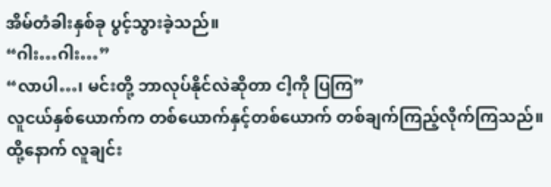အိမ်တံခါးနှစ်ခု ပွင့်သွားခဲ့သည်။
“ဂါး…ဂါး…”
“လာပါ…၊ မင်းတို့ ဘာလုပ်နိုင်လဲဆိုတာ ငါ့ကို ပြကြ”
လူငယ်နှစ်ယောက်က တစ်ယောက်နှင့်တစ်ယောက် တစ်ချက်ကြည့်လိုက်ကြသည်။ ထို့နောက် လူချင်း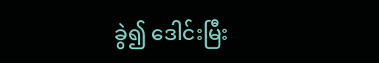ခွဲ၍ ဒေါင်းမြီး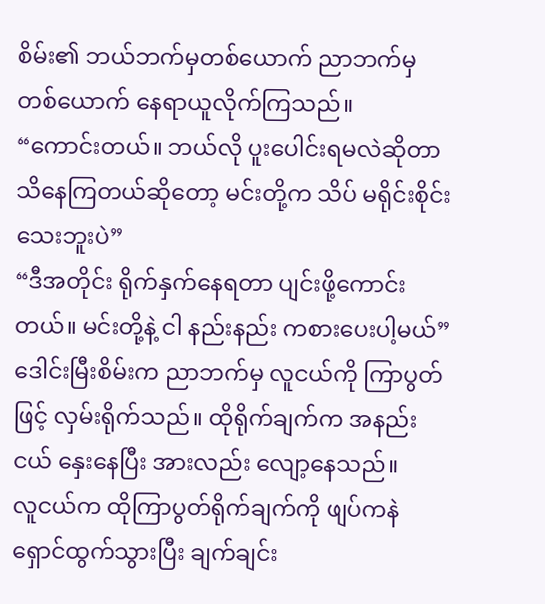စိမ်း၏ ဘယ်ဘက်မှတစ်ယောက် ညာဘက်မှတစ်ယောက် နေရာယူလိုက်ကြသည်။
“ကောင်းတယ်။ ဘယ်လို ပူးပေါင်းရမလဲဆိုတာ သိနေကြတယ်ဆိုတော့ မင်းတို့က သိပ် မရိုင်းစိုင်းသေးဘူးပဲ”
“ဒီအတိုင်း ရိုက်နှက်နေရတာ ပျင်းဖို့ကောင်းတယ်။ မင်းတို့နဲ့ ငါ နည်းနည်း ကစားပေးပါ့မယ်”
ဒေါင်းမြီးစိမ်းက ညာဘက်မှ လူငယ်ကို ကြာပွတ်ဖြင့် လှမ်းရိုက်သည်။ ထိုရိုက်ချက်က အနည်းငယ် နှေးနေပြီး အားလည်း လျော့နေသည်။
လူငယ်က ထိုကြာပွတ်ရိုက်ချက်ကို ဖျပ်ကနဲ ရှောင်ထွက်သွားပြီး ချက်ချင်း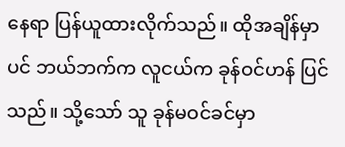နေရာ ပြန်ယူထားလိုက်သည်။ ထိုအချိန်မှာပင် ဘယ်ဘက်က လူငယ်က ခုန်ဝင်ဟန် ပြင်သည်။ သို့သော် သူ ခုန်မဝင်ခင်မှာ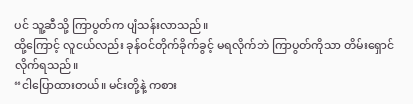ပင် သူ့ဆီသို့ ကြာပွတ်က ပျံသန်းလာသည်။
ထို့ကြောင့် လူငယ်လည်း ခုန်ဝင်တိုက်ခိုက်ခွင့် မရလိုက်ဘဲ ကြာပွတ်ကိုသာ တိမ်းရှောင်လိုက်ရသည်။
“ငါပြောထားတယ်။ မင်းတို့နဲ့ ကစား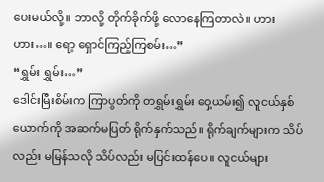ပေးမယ်လို့။ ဘာလို့ တိုက်ခိုက်ဖို့ လောနေကြတာလဲ။ ဟားဟား…။ ရော့ ရှောင်ကြည့်ကြစမ်း…”
“ရွှမ်း ရွှမ်း…”
ဒေါင်းမြီးစိမ်းက ကြာပွတ်ကို တရွှမ်းရွှမ်း ဝှေ့ယမ်း၍ လူငယ်နှစ်ယောက်ကို အဆက်မပြတ် ရိုက်နှက်သည်။ ရိုက်ချက်များက သိပ်လည်း မမြန်သလို သိပ်လည်း မပြင်းထန်ပေ။ လူငယ်များ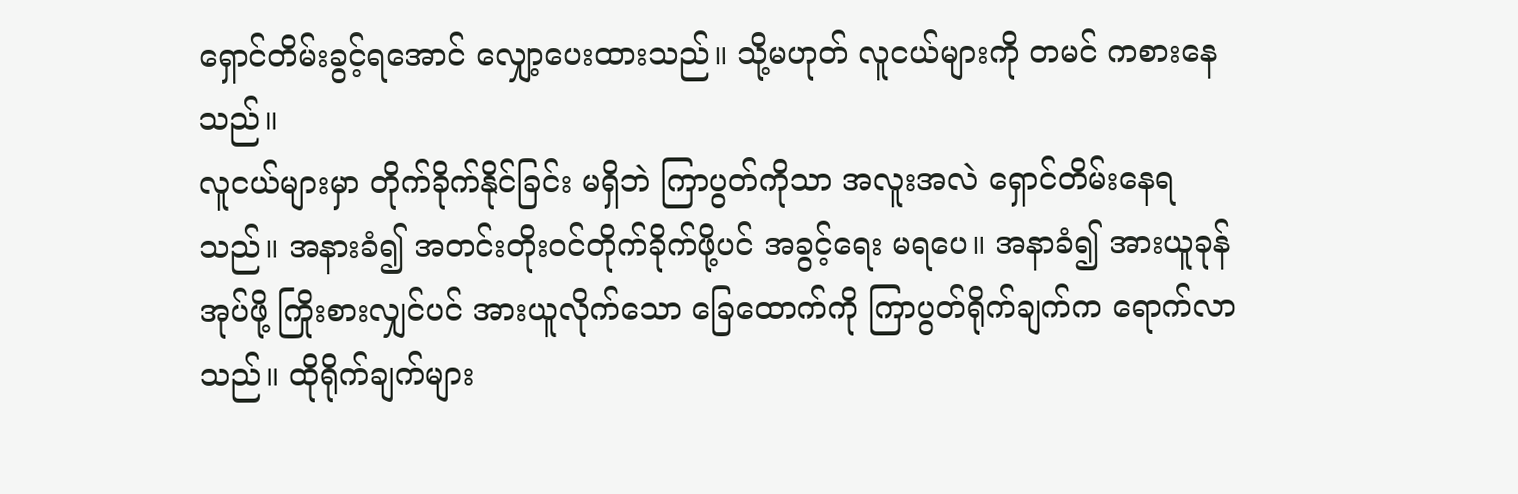ရှောင်တိမ်းခွင့်ရအောင် လျှော့ပေးထားသည်။ သို့မဟုတ် လူငယ်များကို တမင် ကစားနေသည်။
လူငယ်များမှာ တိုက်ခိုက်နိုင်ခြင်း မရှိဘဲ ကြာပွတ်ကိုသာ အလူးအလဲ ရှောင်တိမ်းနေရသည်။ အနားခံ၍ အတင်းတိုးဝင်တိုက်ခိုက်ဖို့ပင် အခွင့်ရေး မရပေ။ အနာခံ၍ အားယူခုန်အုပ်ဖို့ ကြိုးစားလျှင်ပင် အားယူလိုက်သော ခြေထောက်ကို ကြာပွတ်ရိုက်ချက်က ရောက်လာသည်။ ထိုရိုက်ချက်များ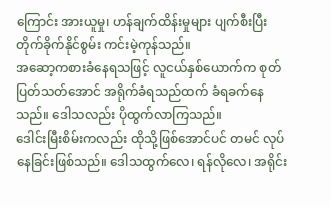ကြောင်း အားယူမှု၊ ဟန်ချက်ထိန်းမှုများ ပျက်စီးပြီး တိုက်ခိုက်နိုင်စွမ်း ကင်းမဲ့ကုန်သည်။
အဆော့ကစားခံနေရသဖြင့် လူငယ်နှစ်ယောက်က စုတ်ပြတ်သတ်အောင် အရိုက်ခံရသည်ထက် ခံရခက်နေသည်။ ဒေါသလည်း ပိုထွက်လာကြသည်။
ဒေါင်းမြီးစိမ်းကလည်း ထိုသို့ဖြစ်အောင်ပင် တမင် လုပ်နေခြင်းဖြစ်သည်။ ဒေါသထွက်လေ၊ ရန်လိုလေ၊ အရိုင်း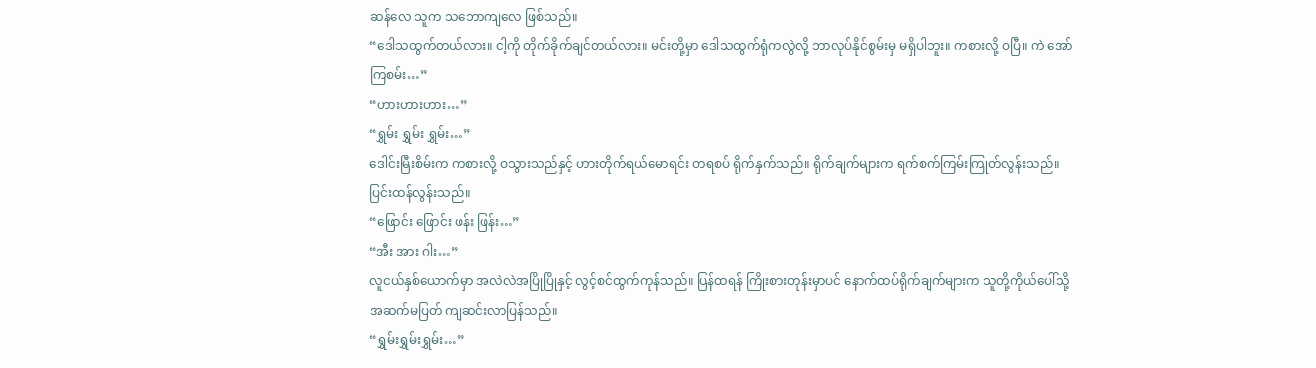ဆန်လေ သူက သဘောကျလေ ဖြစ်သည်။
“ဒေါသထွက်တယ်လား။ ငါ့ကို တိုက်ခိုက်ချင်တယ်လား။ မင်းတို့မှာ ဒေါသထွက်ရုံကလွဲလို့ ဘာလုပ်နိုင်စွမ်းမှ မရှိပါဘူး။ ကစားလို့ ဝပြီ။ ကဲ အော်ကြစမ်း…”
“ဟားဟားဟား…”
“ရွှမ်း ရွှမ်း ရွှမ်း…”
ဒေါင်းမြီးစိမ်းက ကစားလို့ ဝသွားသည်နှင့် ဟားတိုက်ရယ်မောရင်း တရစပ် ရိုက်နှက်သည်။ ရိုက်ချက်များက ရက်စက်ကြမ်းကြုတ်လွန်းသည်။ ပြင်းထန်လွန်းသည်။
“ဖြောင်း ဖြောင်း ဖန်း ဖြန်း…”
“အီး အား ဂါး…”
လူငယ်နှစ်ယောက်မှာ အလဲလဲအပြိုပြိုနှင့် လွင့်စင်ထွက်ကုန်သည်။ ပြန်ထရန် ကြိုးစားတုန်းမှာပင် နောက်ထပ်ရိုက်ချက်များက သူတို့ကိုယ်ပေါ်သို့ အဆက်မပြတ် ကျဆင်းလာပြန်သည်။
“ရွှမ်းရွှမ်းရွှမ်း…”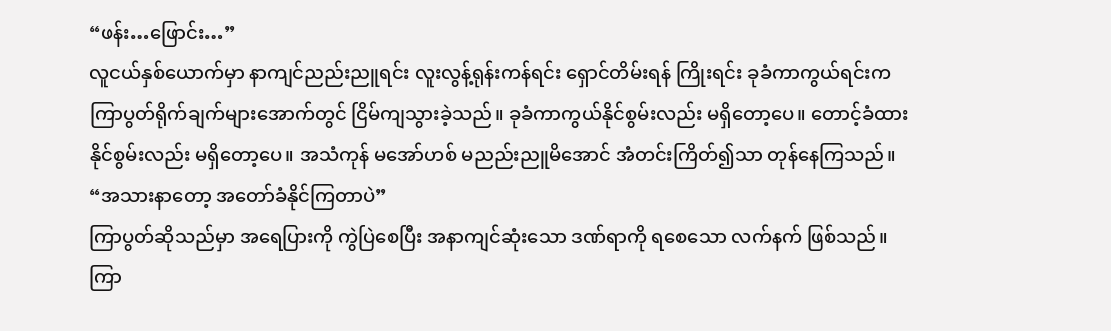“ဖန်း…ဖြောင်း…”
လူငယ်နှစ်ယောက်မှာ နာကျင်ညည်းညူရင်း လူးလွန့်ရုန်းကန်ရင်း ရှောင်တိမ်းရန် ကြိုးရင်း ခုခံကာကွယ်ရင်းက ကြာပွတ်ရိုက်ချက်များအောက်တွင် ငြိမ်ကျသွားခဲ့သည်။ ခုခံကာကွယ်နိုင်စွမ်းလည်း မရှိတော့ပေ။ တောင့်ခံထားနိုင်စွမ်းလည်း မရှိတော့ပေ။ အသံကုန် မအော်ဟစ် မညည်းညူမိအောင် အံတင်းကြိတ်၍သာ တုန်နေကြသည်။
“အသားနာတော့ အတော်ခံနိုင်ကြတာပဲ”
ကြာပွတ်ဆိုသည်မှာ အရေပြားကို ကွဲပြဲစေပြီး အနာကျင်ဆုံးသော ဒဏ်ရာကို ရစေသော လက်နက် ဖြစ်သည်။ ကြာ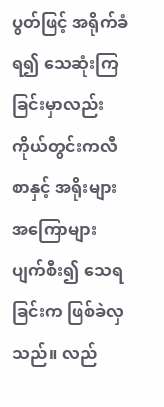ပွတ်ဖြင့် အရိုက်ခံရ၍ သေဆုံးကြခြင်းမှာလည်း ကိုယ်တွင်းကလီစာနှင့် အရိုးများ အကြောများ ပျက်စီး၍ သေရခြင်းက ဖြစ်ခဲလှသည်။ လည်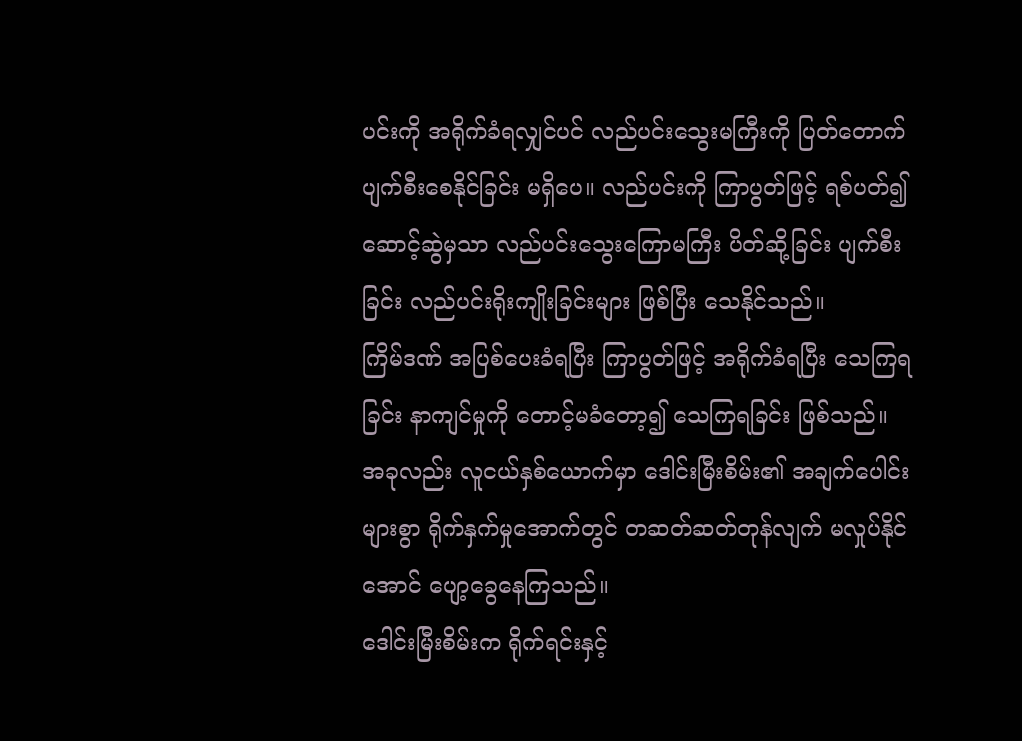ပင်းကို အရိုက်ခံရလျှင်ပင် လည်ပင်းသွေးမကြီးကို ပြတ်တောက်ပျက်စီးစေနိုင်ခြင်း မရှိပေ။ လည်ပင်းကို ကြာပွတ်ဖြင့် ရစ်ပတ်၍ ဆောင့်ဆွဲမှသာ လည်ပင်းသွေးကြောမကြီး ပိတ်ဆို့ခြင်း ပျက်စီးခြင်း လည်ပင်းရိုးကျိုးခြင်းများ ဖြစ်ပြီး သေနိုင်သည်။
ကြိမ်ဒဏ် အပြစ်ပေးခံရပြီး ကြာပွတ်ဖြင့် အရိုက်ခံရပြီး သေကြရခြင်း နာကျင်မှုကို တောင့်မခံတော့၍ သေကြရခြင်း ဖြစ်သည်။
အခုလည်း လူငယ်နှစ်ယောက်မှာ ဒေါင်းမြီးစိမ်း၏ အချက်ပေါင်းများစွာ ရိုက်နှက်မှုအောက်တွင် တဆတ်ဆတ်တုန်လျက် မလှုပ်နိုင်အောင် ပျော့ခွေနေကြသည်။
ဒေါင်းမြီးစိမ်းက ရိုက်ရင်းနှင့်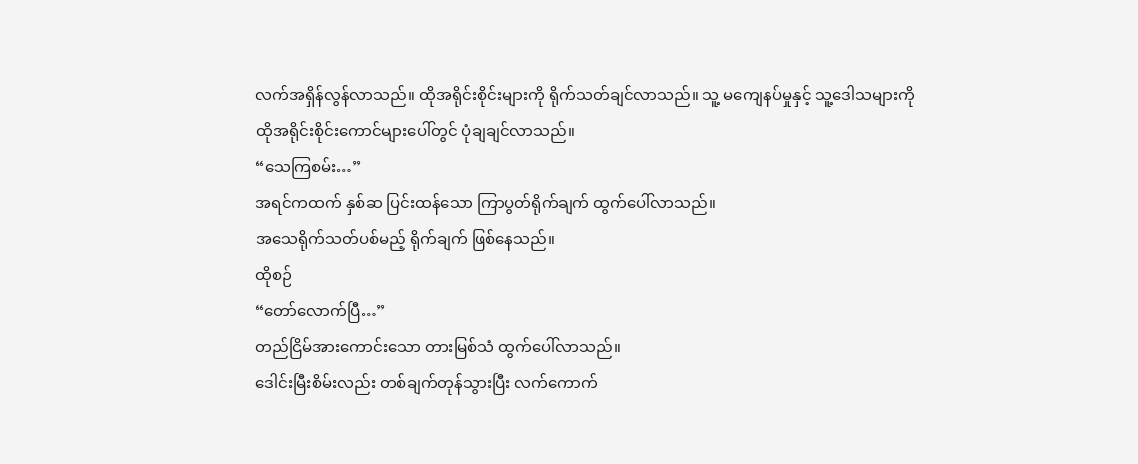လက်အရှိန်လွန်လာသည်။ ထိုအရိုင်းစိုင်းများကို ရိုက်သတ်ချင်လာသည်။ သူ့ မကျေနပ်မှုနှင့် သူ့ဒေါသများကို ထိုအရိုင်းစိုင်းကောင်များပေါ်တွင် ပုံချချင်လာသည်။
“သေကြစမ်း…”
အရင်ကထက် နှစ်ဆ ပြင်းထန်သော ကြာပွတ်ရိုက်ချက် ထွက်ပေါ်လာသည်။
အသေရိုက်သတ်ပစ်မည့် ရိုက်ချက် ဖြစ်နေသည်။
ထိုစဉ်
“တော်လောက်ပြီ…”
တည်ငြိမ်အားကောင်းသော တားမြစ်သံ ထွက်ပေါ်လာသည်။
ဒေါင်းမြီးစိမ်းလည်း တစ်ချက်တုန်သွားပြီး လက်ကောက်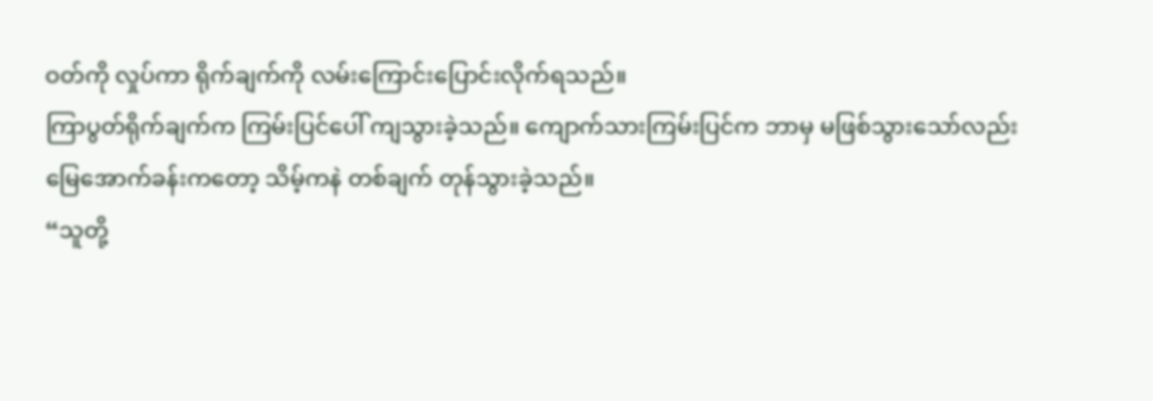ဝတ်ကို လှုပ်ကာ ရိုက်ချက်ကို လမ်းကြောင်းပြောင်းလိုက်ရသည်။
ကြာပွတ်ရိုက်ချက်က ကြမ်းပြင်ပေါ် ကျသွားခဲ့သည်။ ကျောက်သားကြမ်းပြင်က ဘာမှ မဖြစ်သွားသော်လည်း မြေအောက်ခန်းကတော့ သိမ့်ကနဲ တစ်ချက် တုန်သွားခဲ့သည်။
“သူတို့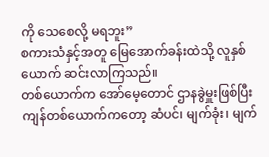ကို သေစေလို့ မရဘူး”
စကားသံနှင့်အတူ မြေအောက်ခန်းထဲသို့ လူနှစ်ယောက် ဆင်းလာကြသည်။
တစ်ယောက်က အော်မေ့တောင် ဌာနခွဲမှူးဖြစ်ပြီး ကျန်တစ်ယောက်ကတော့ ဆံပင်၊ မျက်ခုံး၊ မျက်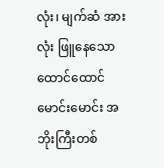လုံး၊ မျက်ဆံ အားလုံး ဖြူနေသော ထောင်ထောင်မောင်းမောင်း အဘိုးကြီးတစ်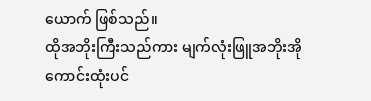ယောက် ဖြစ်သည်။
ထိုအဘိုးကြီးသည်ကား မျက်လုံးဖြူအဘိုးအို ကောင်းထုံးပင်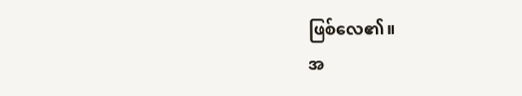ဖြစ်လေ၏။
အ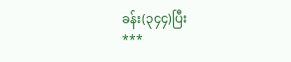ခန်း(၃၄၄)ပြီး
***